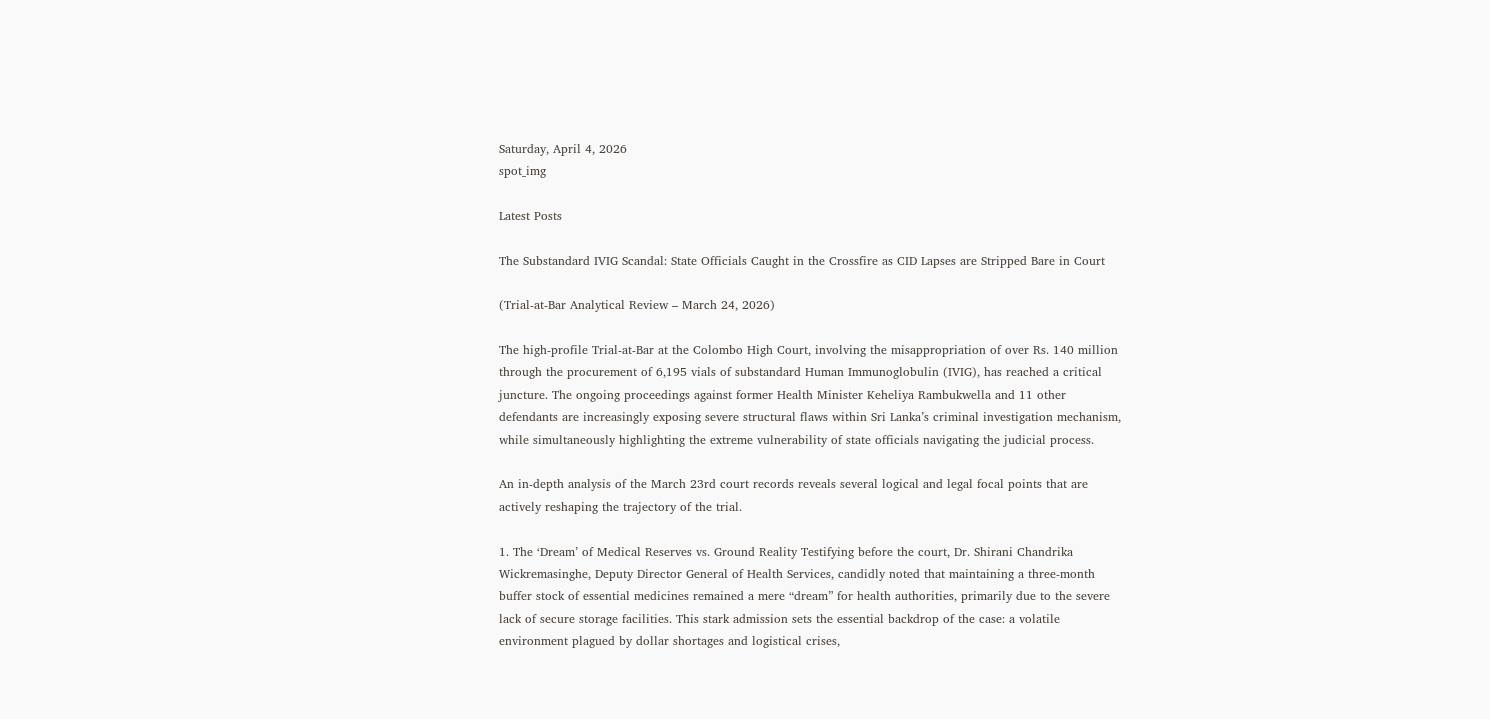Saturday, April 4, 2026
spot_img

Latest Posts

The Substandard IVIG Scandal: State Officials Caught in the Crossfire as CID Lapses are Stripped Bare in Court

(Trial-at-Bar Analytical Review – March 24, 2026)

The high-profile Trial-at-Bar at the Colombo High Court, involving the misappropriation of over Rs. 140 million through the procurement of 6,195 vials of substandard Human Immunoglobulin (IVIG), has reached a critical juncture. The ongoing proceedings against former Health Minister Keheliya Rambukwella and 11 other defendants are increasingly exposing severe structural flaws within Sri Lanka’s criminal investigation mechanism, while simultaneously highlighting the extreme vulnerability of state officials navigating the judicial process.

An in-depth analysis of the March 23rd court records reveals several logical and legal focal points that are actively reshaping the trajectory of the trial.

1. The ‘Dream’ of Medical Reserves vs. Ground Reality Testifying before the court, Dr. Shirani Chandrika Wickremasinghe, Deputy Director General of Health Services, candidly noted that maintaining a three-month buffer stock of essential medicines remained a mere “dream” for health authorities, primarily due to the severe lack of secure storage facilities. This stark admission sets the essential backdrop of the case: a volatile environment plagued by dollar shortages and logistical crises,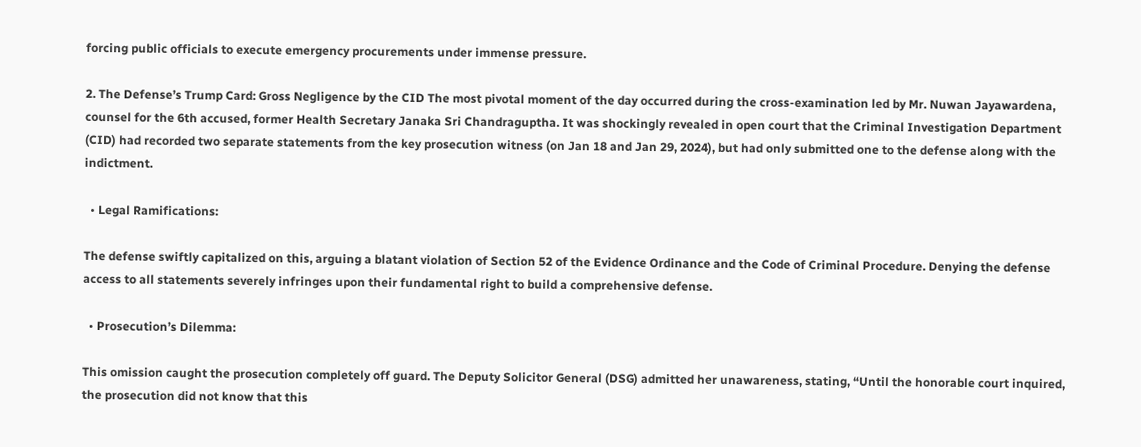forcing public officials to execute emergency procurements under immense pressure.

2. The Defense’s Trump Card: Gross Negligence by the CID The most pivotal moment of the day occurred during the cross-examination led by Mr. Nuwan Jayawardena, counsel for the 6th accused, former Health Secretary Janaka Sri Chandraguptha. It was shockingly revealed in open court that the Criminal Investigation Department (CID) had recorded two separate statements from the key prosecution witness (on Jan 18 and Jan 29, 2024), but had only submitted one to the defense along with the indictment.

  • Legal Ramifications:

The defense swiftly capitalized on this, arguing a blatant violation of Section 52 of the Evidence Ordinance and the Code of Criminal Procedure. Denying the defense access to all statements severely infringes upon their fundamental right to build a comprehensive defense.

  • Prosecution’s Dilemma:

This omission caught the prosecution completely off guard. The Deputy Solicitor General (DSG) admitted her unawareness, stating, “Until the honorable court inquired, the prosecution did not know that this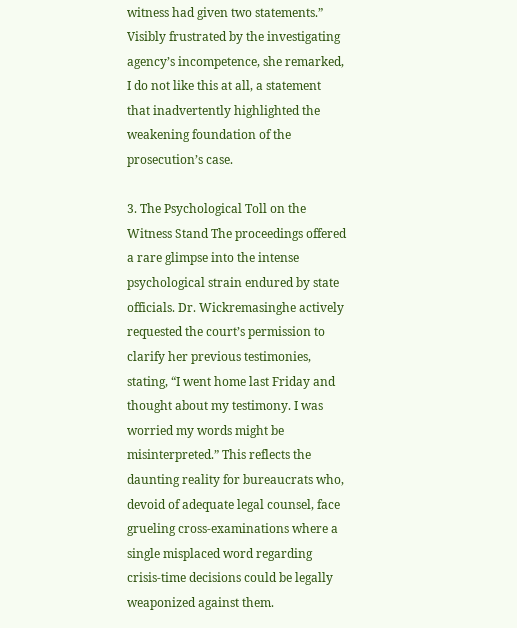witness had given two statements.” Visibly frustrated by the investigating agency’s incompetence, she remarked, I do not like this at all, a statement that inadvertently highlighted the weakening foundation of the prosecution’s case.

3. The Psychological Toll on the Witness Stand The proceedings offered a rare glimpse into the intense psychological strain endured by state officials. Dr. Wickremasinghe actively requested the court’s permission to clarify her previous testimonies, stating, “I went home last Friday and thought about my testimony. I was worried my words might be misinterpreted.” This reflects the daunting reality for bureaucrats who, devoid of adequate legal counsel, face grueling cross-examinations where a single misplaced word regarding crisis-time decisions could be legally weaponized against them.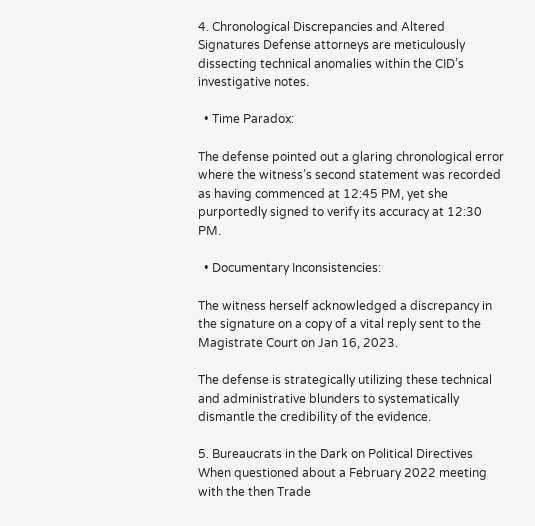4. Chronological Discrepancies and Altered Signatures Defense attorneys are meticulously dissecting technical anomalies within the CID’s investigative notes.

  • Time Paradox:

The defense pointed out a glaring chronological error where the witness’s second statement was recorded as having commenced at 12:45 PM, yet she purportedly signed to verify its accuracy at 12:30 PM.

  • Documentary Inconsistencies:

The witness herself acknowledged a discrepancy in the signature on a copy of a vital reply sent to the Magistrate Court on Jan 16, 2023.

The defense is strategically utilizing these technical and administrative blunders to systematically dismantle the credibility of the evidence.

5. Bureaucrats in the Dark on Political Directives When questioned about a February 2022 meeting with the then Trade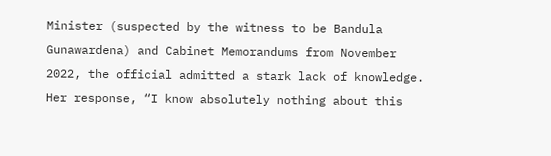Minister (suspected by the witness to be Bandula Gunawardena) and Cabinet Memorandums from November 2022, the official admitted a stark lack of knowledge. Her response, “I know absolutely nothing about this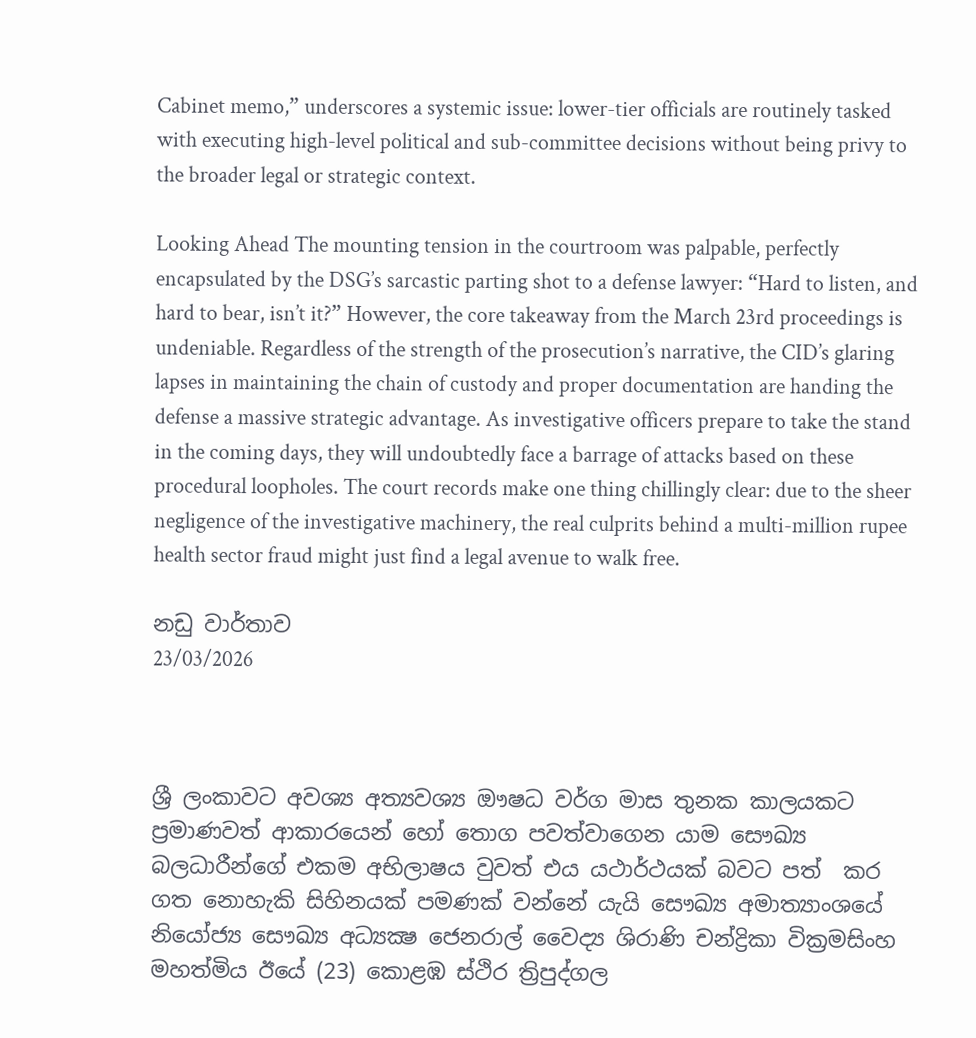Cabinet memo,” underscores a systemic issue: lower-tier officials are routinely tasked with executing high-level political and sub-committee decisions without being privy to the broader legal or strategic context.

Looking Ahead The mounting tension in the courtroom was palpable, perfectly encapsulated by the DSG’s sarcastic parting shot to a defense lawyer: “Hard to listen, and hard to bear, isn’t it?” However, the core takeaway from the March 23rd proceedings is undeniable. Regardless of the strength of the prosecution’s narrative, the CID’s glaring lapses in maintaining the chain of custody and proper documentation are handing the defense a massive strategic advantage. As investigative officers prepare to take the stand in the coming days, they will undoubtedly face a barrage of attacks based on these procedural loopholes. The court records make one thing chillingly clear: due to the sheer negligence of the investigative machinery, the real culprits behind a multi-million rupee health sector fraud might just find a legal avenue to walk free.

නඩු වාර්තාව
23/03/2026



ශ්‍රී ලංකාවට අවශ්‍ය අත්‍යවශ්‍ය ඖෂධ වර්ග මාස තුනක කාලයකට ප්‍රමාණවත් ආකාරයෙන් හෝ තොග පවත්වාගෙන යාම සෞඛ්‍ය බලධාරීන්ගේ එකම අභිලාෂය වුවත් එය යථාර්ථයක් බවට පත්  කර ගත නොහැකි සිහිනයක් පමණක් වන්නේ යැයි සෞඛ්‍ය අමාත්‍යාංශයේ නියෝජ්‍ය සෞඛ්‍ය අධ්‍යක්‍ෂ ජෙනරාල් වෛද්‍ය ශිරාණි චන්ද්‍රිකා වික්‍රමසිංහ මහත්මිය ඊයේ (23) කොළඹ ස්ථිර ත්‍රිපුද්ගල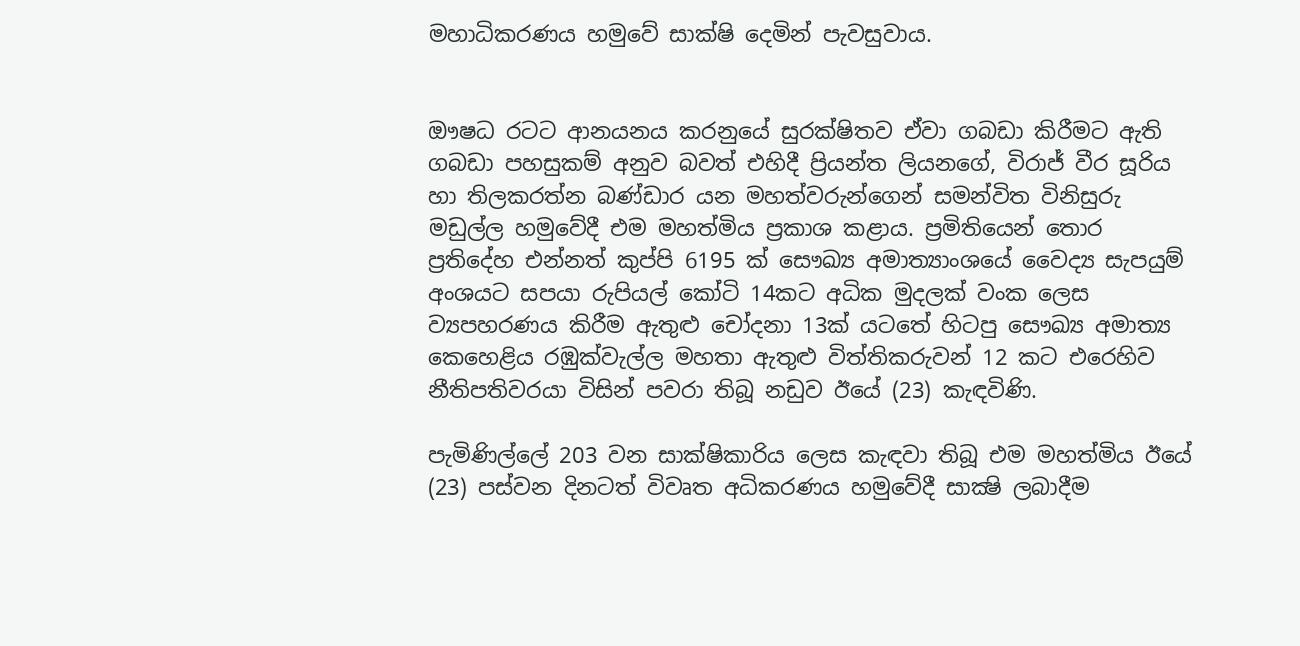මහාධිකරණය හමුවේ සාක්ෂි දෙමින් පැවසුවාය.


ඖෂධ රටට ආනයනය කරනුයේ සුරක්ෂිතව ඒවා ගබඩා කිරීමට ඇති ගබඩා පහසුකම් අනුව බවත් එහිදී ප්‍රියන්ත ලියනගේ, විරාජ් වීර සූරිය හා තිලකරත්න බණ්ඩාර යන මහත්වරුන්ගෙන් සමන්විත විනිසුරු මඩුල්ල හමුවේදී එම මහත්මිය ප්‍රකාශ කළාය. ප්‍රමිතියෙන් තොර ප්‍රතිදේහ එන්නත් කුප්පි 6195 ක් සෞඛ්‍ය අමාත්‍යාංශයේ වෛද්‍ය සැපයුම් අංශයට සපයා රුපියල් කෝටි 14කට අධික මුදලක් වංක ලෙස ව්‍යපහරණය කිරීම ඇතුළු චෝදනා 13ක් යටතේ හිටපු සෞඛ්‍ය අමාත්‍ය කෙහෙළිය රඹුක්වැල්ල මහතා ඇතුළු විත්තිකරුවන් 12 කට එරෙහිව නීතිපතිවරයා විසින් පවරා තිබූ නඩුව ඊයේ (23) කැඳවිණි.

පැමිණිල්ලේ 203 වන සාක්ෂිකාරිය ලෙස කැඳවා තිබූ එම මහත්මිය ඊයේ (23) පස්වන දිනටත් විවෘත අධිකරණය හමුවේදී සාක්‍ෂි ලබාදීම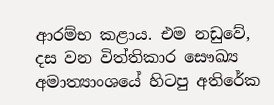ආරම්භ කළාය. එම නඩුවේ, දස වන විත්තිකාර සෞඛ්‍ය අමාත්‍යාංශයේ හිටපු අතිරේක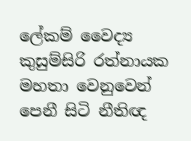ලේකම් වෛද්‍ය කුසුම්සිරි රත්නායක මහතා වෙනුවෙන් පෙනී සිටි නීතිඥ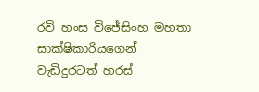රවි හංස විජේසිංහ මහතා සාක්ෂිකාරියගෙන් වැඩිදුරටත් හරස්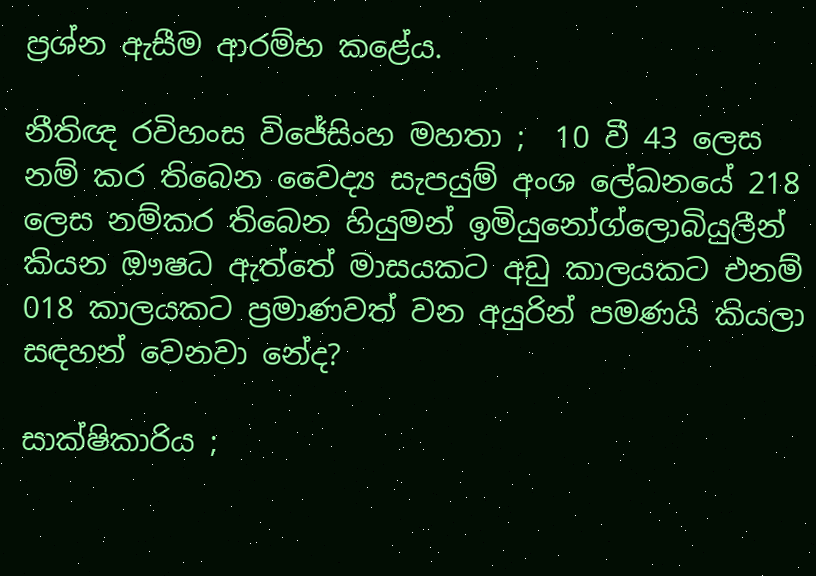ප්‍රශ්න ඇසීම ආරම්භ කළේය.

නීතිඥ රවිහංස විජේසිංහ මහතා ;  10 වී 43 ලෙස නම් කර තිබෙන වෛද්‍ය සැපයුම් අංශ ලේඛනයේ 218 ලෙස නම්කර තිබෙන හියුමන් ඉමියුනෝග්ලොබියුලීන්  කියන ඖෂධ ඇත්තේ මාසයකට අඩු කාලයකට එනම් 018 කාලයකට ප්‍රමාණවත් වන අයුරින් පමණයි කියලා සඳහන් වෙනවා නේද?

සාක්ෂිකාරිය ;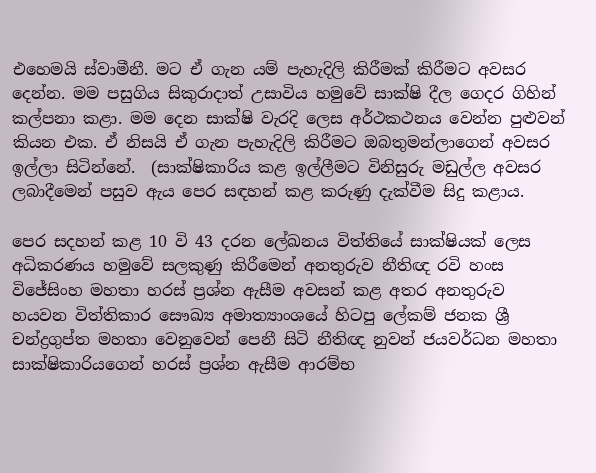එහෙමයි ස්වාමීනී. මට ඒ ගැන යම් පැහැදිලි කිරීමක් කිරීමට අවසර දෙන්න. මම පසුගිය සිකුරාදාත් උසාවිය හමුවේ සාක්ෂි දීල ගෙදර ගිහින් කල්පනා කළා. මම දෙන සාක්ෂි වැරදි ලෙස අර්ථකථනය වෙන්න පුළුවන් කියන එක. ඒ නිසයි ඒ ගැන පැහැදිලි කිරීමට ඔබතුමන්ලාගෙන් අවසර ඉල්ලා සිටින්නේ.  (සාක්ෂිකාරිය කළ ඉල්ලීමට විනිසුරු මඩුල්ල අවසර ලබාදීමෙන් පසුව ඇය පෙර සඳහන් කළ කරුණු දැක්වීම සිදු කළාය.

පෙර සදහන් කළ 10 වි 43 දරන ලේඛනය විත්තියේ සාක්ෂියක් ලෙස අධිකරණය හමුවේ සලකුණු කිරීමෙන් අනතුරුව නීතිඥ රවි හංස විජේසිංහ මහතා හරස් ප්‍රශ්න ඇසීම අවසන් කළ අතර අනතුරුව හයවන විත්තිකාර සෞඛ්‍ය අමාත්‍යාංශයේ හිටපු ලේකම් ජනක ශ්‍රී චන්ද්‍රගුප්ත මහතා වෙනුවෙන් පෙනී සිටි නීතිඥ නුවන් ජයවර්ධන මහතා සාක්ෂිකාරියගෙන් හරස් ප්‍රශ්න ඇසීම ආරම්භ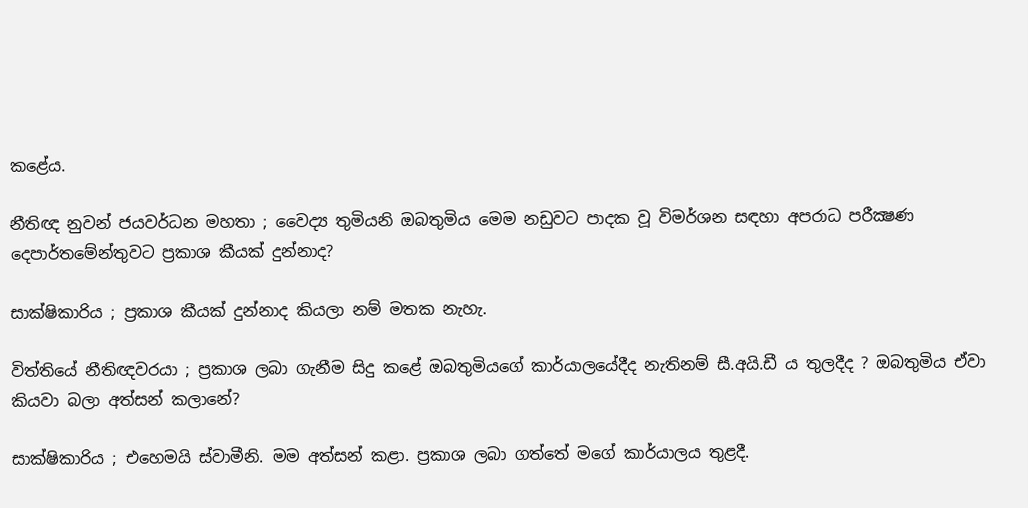කළේය.

නීතිඥ නුවන් ජයවර්ධන මහතා ; වෛද්‍ය තුමියනි ඔබතුමිය මෙම නඩුවට පාදක වූ විමර්ශන සඳහා අපරාධ පරීක්‍ෂණ දෙපාර්තමේන්තුවට ප්‍රකාශ කීයක් දුන්නාද?

සාක්ෂිකාරිය ; ප්‍රකාශ කීයක් දුන්නාද කියලා නම් මතක නැහැ.

විත්තියේ නීතිඥවරයා ; ප්‍රකාශ ලබා ගැනීම සිදු කළේ ඔබතුමියගේ කාර්යාලයේදීද නැතිනම් සී.අයි.ඩී ය තුලදීද ? ඔබතුමිය ඒවා කියවා බලා අත්සන් කලානේ?

සාක්ෂිකාරිය ; එහෙමයි ස්වාමීනි. මම අත්සන් කළා. ප්‍රකාශ ලබා ගත්තේ මගේ කාර්යාලය තුළදී.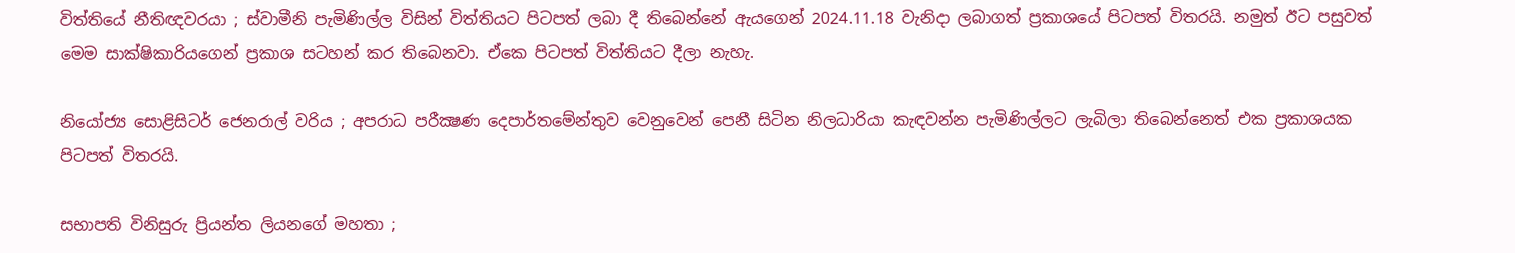විත්තියේ නීතිඥවරයා ; ස්වාමීනි පැමිණිල්ල විසින් විත්තියට පිටපත් ලබා දී තිබෙන්නේ ඇයගෙන් 2024.11.18 වැනිදා ලබාගත් ප්‍රකාශයේ පිටපත් විතරයි. නමුත් ඊට පසුවත් මෙම සාක්ෂිකාරියගෙන් ප්‍රකාශ සටහන් කර තිබෙනවා. ඒකෙ පිටපත් විත්තියට දීලා නැහැ.

නියෝජ්‍ය සොළිසිටර් ජෙනරාල් වරිය ; අපරාධ පරීක්‍ෂණ දෙපාර්තමේන්තුව වෙනුවෙන් පෙනී සිටින නිලධාරියා කැඳවන්න පැමිණිල්ලට ලැබිලා තිබෙන්නෙත් එක ප්‍රකාශයක පිටපත් විතරයි.

සභාපති විනිසුරු ප්‍රියන්ත ලියනගේ මහතා ;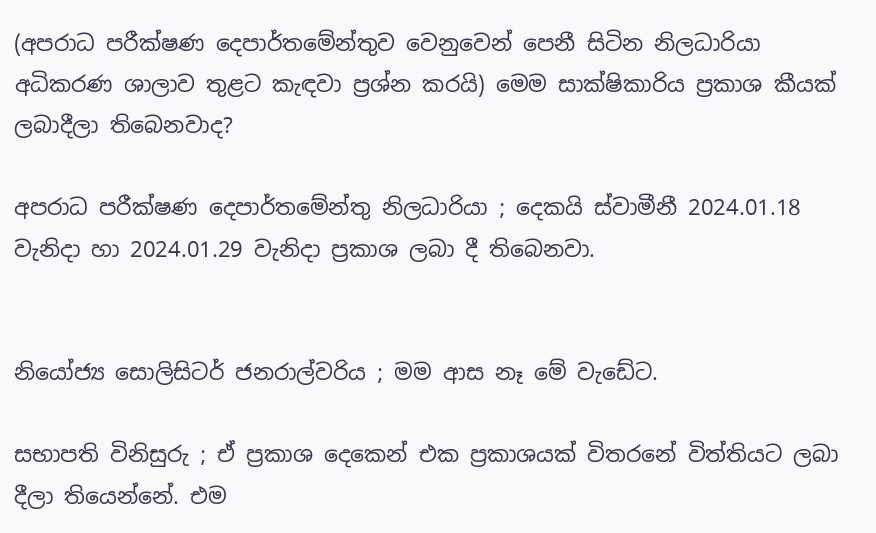(අපරාධ පරීක්ෂණ දෙපාර්තමේන්තුව වෙනුවෙන් පෙනී සිටින නිලධාරියා අධිකරණ ශාලාව තුළට කැඳවා ප්‍රශ්න කරයි) මෙම සාක්ෂිකාරිය ප්‍රකාශ කීයක් ලබාදීලා තිබෙනවාද?

අපරාධ පරීක්ෂණ දෙපාර්තමේන්තු නිලධාරියා ; දෙකයි ස්වාමීනී 2024.01.18 වැනිදා හා 2024.01.29 වැනිදා ප්‍රකාශ ලබා දී තිබෙනවා.


නියෝජ්‍ය සොලිසිටර් ජනරාල්වරිය ; මම ආස නෑ මේ වැඩේට.

සභාපති විනිසුරු ; ඒ ප්‍රකාශ දෙකෙන් එක ප්‍රකාශයක් විතරනේ විත්තියට ලබා දීලා තියෙන්නේ. එම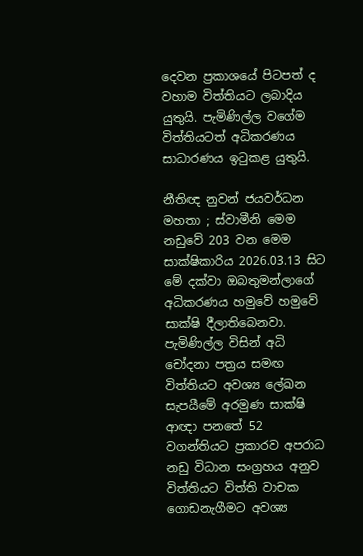දෙවන ප්‍රකාශයේ පිටපත් ද වහාම විත්තියට ලබාදිය යුතුයි. පැමිණිල්ල වගේම විත්තියටත් අධිකරණය සාධාරණය ඉටුකළ යුතුයි.

නීතිඥ නුවන් ජයවර්ධන මහතා ; ස්වාමීනි මෙම නඩුවේ 203 වන මෙම සාක්ෂිකාරිය 2026.03.13 සිට මේ දක්වා ඔබතුමන්ලාගේ අධිකරණය හමුවේ හමුවේ සාක්ෂි දීලාතිබෙනවා. පැමිණිල්ල විසින් අධි චෝදනා පත්‍රය සමඟ විත්තියට අවශ්‍ය ලේඛන සැපයීමේ අරමුණ සාක්ෂි ආඥා පනතේ 52 වගන්තියට ප්‍රකාරව අපරාධ නඩු විධාන සංග්‍රහය අනුව විත්තියට විත්ති වාචක ගොඩනැගීමට අවශ්‍ය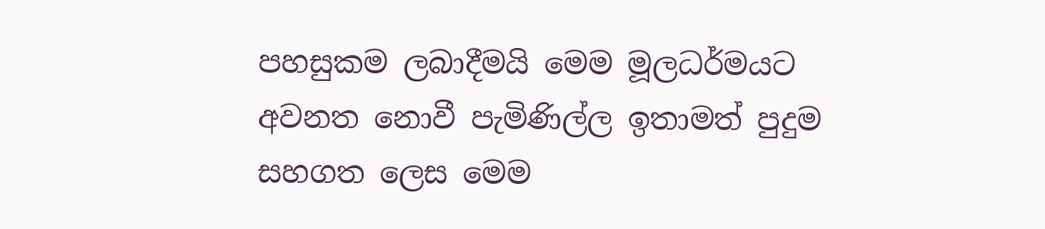පහසුකම ලබාදීමයි මෙම මූලධර්මයට අවනත නොවී පැමිණිල්ල ඉතාමත් පුදුම සහගත ලෙස මෙම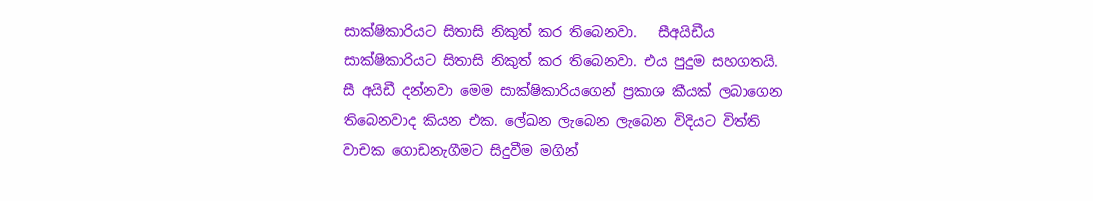සාක්ෂිකාරියට සිතාසි නිකුත් කර තිබෙනවා.   සීඅයිඩීය සාක්ෂිකාරියට සිතාසි නිකුත් කර තිබෙනවා. එය පුදුම සහගතයි. සී අයිඩී දන්නවා මෙම සාක්ෂිකාරියගෙන් ප්‍රකාශ කීයක් ලබාගෙන තිබෙනවාද කියන එක. ලේඛන ලැබෙන ලැබෙන විදියට විත්ති වාචක ගොඩනැගීමට සිදුවීම මගින්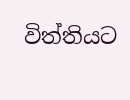විත්තියට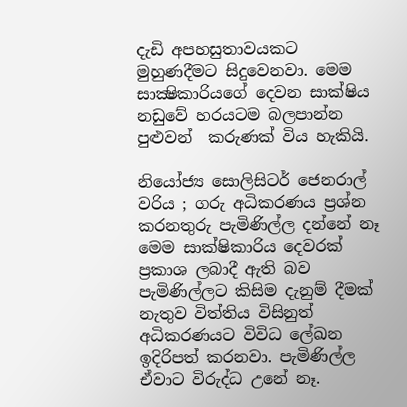දැඩි අපහසුතාවයකට මුහුණදීමට සිදුවෙනවා. මෙම සාක්‍ෂිකාරියගේ දෙවන සාක්ෂිය නඩුවේ හරයටම බලපාන්න පුළුවන්  කරුණක් විය හැකියි.

නියෝජ්‍ය සොලිසිටර් ජෙනරාල් වරිය ; ගරු අධිකරණය ප්‍රශ්න කරනතුරු පැමිණිල්ල දන්නේ නෑ මෙම සාක්ෂිකාරිය දෙවරක් ප්‍රකාශ ලබාදී ඇති බව පැමිණිල්ලට කිසිම දැනුම් දීමක් නැතුව විත්තිය විසිනුත් අධිකරණයට විවිධ ලේඛන ඉදිරිපත් කරනවා. පැමිණිල්ල ඒවාට විරුද්ධ උනේ නෑ.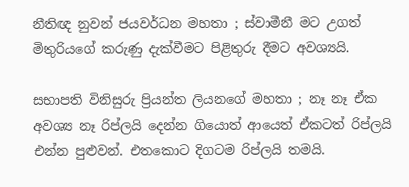නීතිඥ නුවන් ජයවර්ධන මහතා ; ස්වාමීනී මට උගත් මිතුරියගේ කරුණු දැක්වීමට පිළිතුරු දීමට අවශ්‍යයි.

සභාපති විනිසුරු ප්‍රියන්ත ලියනගේ මහතා ; නෑ නෑ ඒක
අවශ්‍ය නෑ රිප්ලයි දෙන්න ගියොත් ආයෙත් ඒකටත් රිප්ලයි එන්න පුළුවන්. එතකොට දිගටම රිප්ලයි තමයි.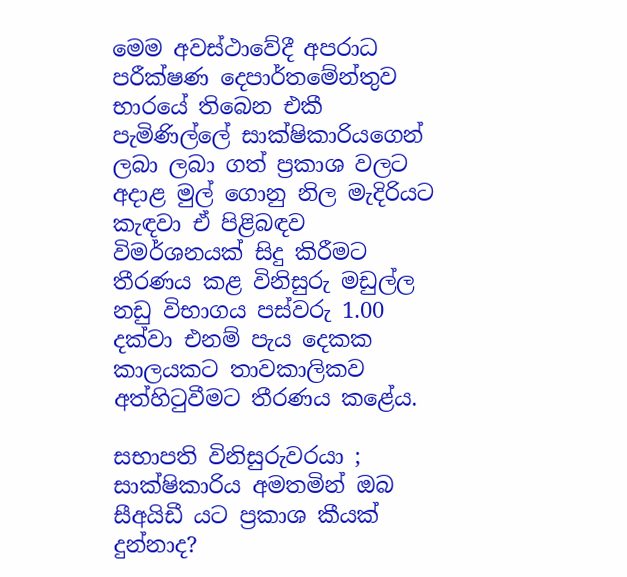මෙම අවස්ථාවේදී අපරාධ පරීක්ෂණ දෙපාර්තමේන්තුව භාරයේ තිබෙන එකී පැමිණිල්ලේ සාක්ෂිකාරියගෙන් ලබා ලබා ගත් ප්‍රකාශ වලට අදාළ මුල් ගොනු නිල මැදිරියට කැඳවා ඒ පිළිබඳව විමර්ශනයක් සිදු කිරීමට තීරණය කළ විනිසුරු මඩුල්ල නඩු විභාගය පස්වරු 1.00 දක්වා එනම් පැය දෙකක කාලයකට තාවකාලිකව අත්හිටුවීමට තීරණය කළේය.

සභාපති විනිසුරුවරයා ; සාක්ෂිකාරිය අමතමින් ඔබ සීඅයිඩී යට ප්‍රකාශ කීයක් දුන්නාද?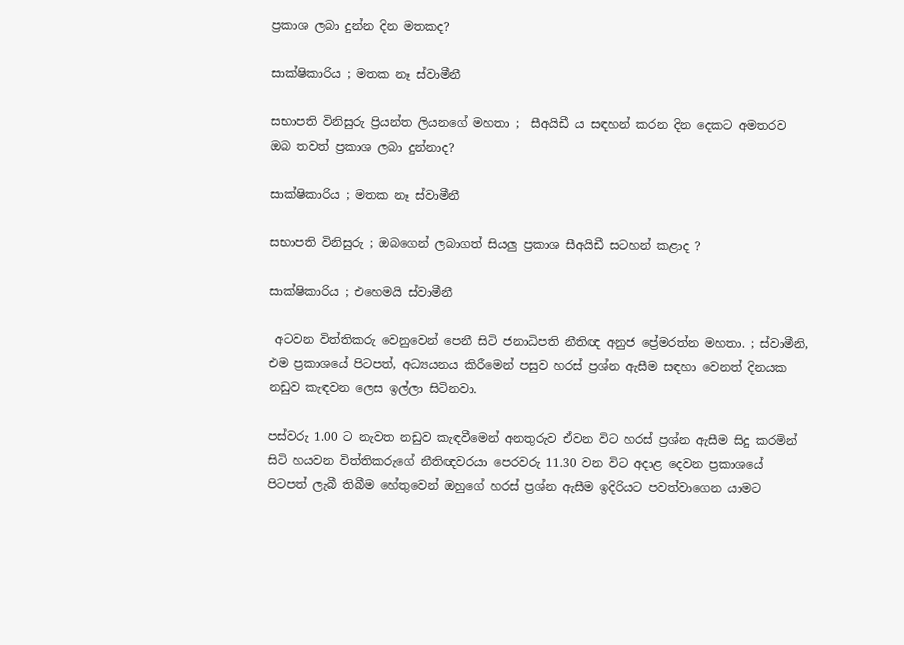ප්‍රකාශ ලබා දුන්න දින මතකද?

සාක්ෂිකාරිය ; මතක නෑ ස්වාමීනී

සභාපති විනිසුරු ප්‍රියන්ත ලියනගේ මහතා ;  සීඅයිඩී ය සඳහන් කරන දින දෙකට අමතරව ඔබ තවත් ප්‍රකාශ ලබා දුන්නාද?

සාක්ෂිකාරිය ; මතක නෑ ස්වාමීනී

සභාපති විනිසුරු ; ඔබගෙන් ලබාගත් සියලු ප්‍රකාශ සීඅයිඩී සටහන් කළාද ?

සාක්ෂිකාරිය ; එහෙමයි ස්වාමීනී

 අටවන විත්තිකරු වෙනුවෙන් පෙනී සිටි ජනාධිපති නීතිඥ අනුජ ප්‍රේමරත්න මහතා. ; ස්වාමීනි, එම ප්‍රකාශයේ පිටපත්, අධ්‍යයනය කිරීමෙන් පසුව හරස් ප්‍රශ්න ඇසීම සඳහා වෙනත් දිනයක නඩුව කැඳවන ලෙස ඉල්ලා සිටිනවා.

පස්වරු 1.00 ට නැවත නඩුව කැඳවීමෙන් අනතුරුව ඒවන විට හරස් ප්‍රශ්න ඇසීම සිදු කරමින් සිටි හයවන විත්තිකරුගේ නීතිඥවරයා පෙරවරු 11.30 වන විට අදාළ දෙවන ප්‍රකාශයේ පිටපත් ලැබී තිබීම හේතුවෙන් ඔහුගේ හරස් ප්‍රශ්න ඇසීම ඉදිරියට පවත්වාගෙන යාමට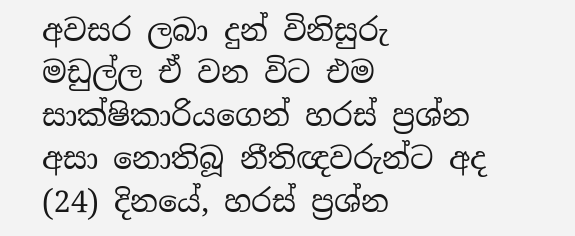අවසර ලබා දුන් විනිසුරු මඩුල්ල ඒ වන විට එම සාක්ෂිකාරියගෙන් හරස් ප්‍රශ්න අසා නොතිබූ නීතිඥවරුන්ට අද (24) දිනයේ, හරස් ප්‍රශ්න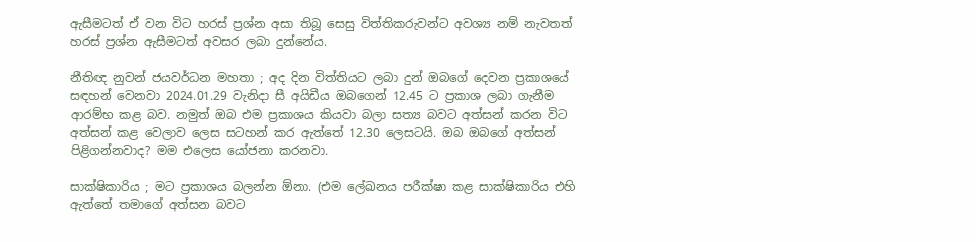ඇසීමටත් ඒ වන විට හරස් ප්‍රශ්න අසා තිබූ සෙසු විත්තිකරුවන්ට අවශ්‍ය නම් නැවතත් හරස් ප්‍රශ්න ඇසීමටත් අවසර ලබා දුන්නේය.

නීතිඥ නුවන් ජයවර්ධන මහතා ; අද දින විත්තියට ලබා දුන් ඔබගේ දෙවන ප්‍රකාශයේ සඳහන් වෙනවා 2024.01.29 වැනිදා සී අයිඩීය ඔබගෙන් 12.45 ට ප්‍රකාශ ලබා ගැනීම ආරම්භ කළ බව. නමුත් ඔබ එම ප්‍රකාශය කියවා බලා සත්‍ය බවට අත්සන් කරන විට අත්සන් කළ වෙලාව ලෙස සටහන් කර ඇත්තේ 12.30 ලෙසටයි. ඔබ ඔබගේ අත්සන් පිළිගන්නවාද? මම එලෙස යෝජනා කරනවා.

සාක්ෂිකාරිය ; මට ප්‍රකාශය බලන්න ඕනා. (එම ලේඛනය පරීක්ෂා කළ සාක්ෂිකාරිය එහි ඇත්තේ තමාගේ අත්සන බවට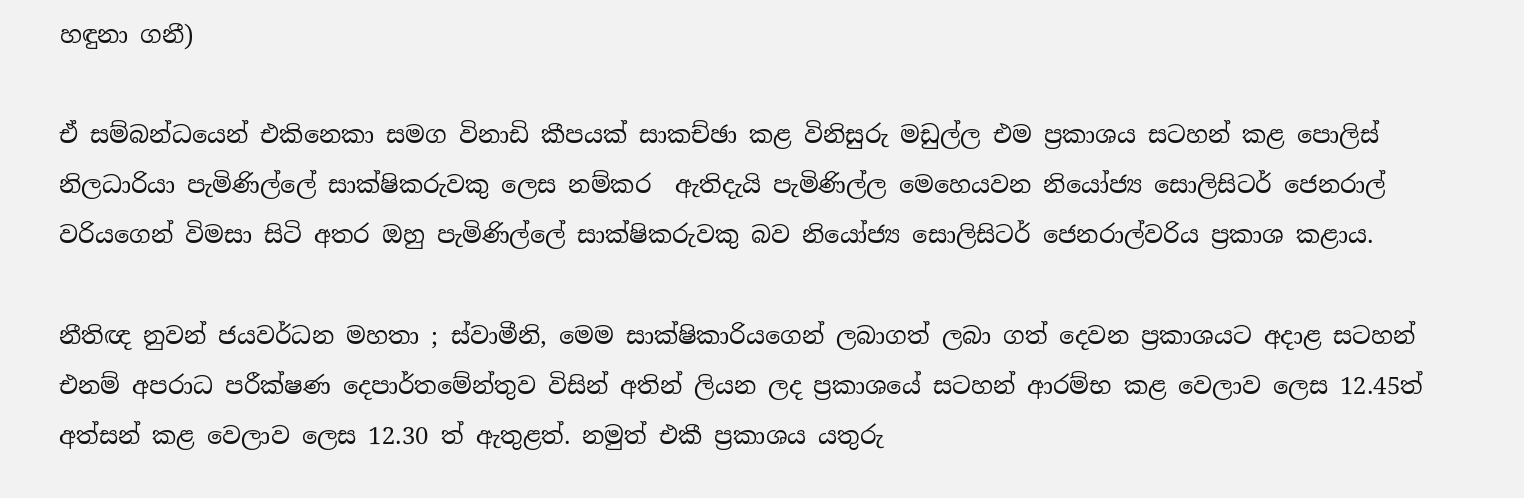හඳුනා ගනී)

ඒ සම්බන්ධයෙන් එකිනෙකා සමග විනාඩි කීපයක් සාකච්ඡා කළ විනිසුරු මඩුල්ල එම ප්‍රකාශය සටහන් කළ පොලිස් නිලධාරියා පැමිණිල්ලේ සාක්ෂිකරුවකු ලෙස නම්කර  ඇතිදැයි පැමිණිල්ල මෙහෙයවන නියෝජ්‍ය සොලිසිටර් ජෙනරාල් වරියගෙන් විමසා සිටි අතර ඔහු පැමිණිල්ලේ සාක්ෂිකරුවකු බව නියෝජ්‍ය සොලිසිටර් ජෙනරාල්වරිය ප්‍රකාශ කළාය.

නීතිඥ නුවන් ජයවර්ධන මහතා ; ස්වාමීනි, මෙම සාක්ෂිකාරියගෙන් ලබාගත් ලබා ගත් දෙවන ප්‍රකාශයට අදාළ සටහන් එනම් අපරාධ පරීක්ෂණ දෙපාර්තමේන්තුව විසින් අතින් ලියන ලද ප්‍රකාශයේ සටහන් ආරම්භ කළ වෙලාව ලෙස 12.45ත් අත්සන් කළ වෙලාව ලෙස 12.30 ත් ඇතුළත්. නමුත් එකී ප්‍රකාශය යතුරු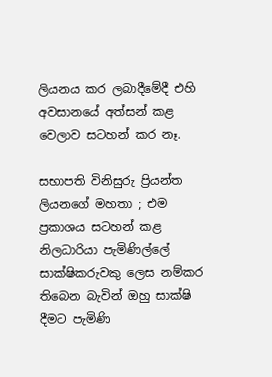ලියනය කර ලබාදීමේදී එහි අවසානයේ අත්සන් කළ වෙලාව සටහන් කර නෑ.

සභාපති විනිසුරු ප්‍රියන්ත ලියනගේ මහතා ; එම ප්‍රකාශය සටහන් කළ නිලධාරියා පැමිණිල්ලේ සාක්ෂිකරුවකු ලෙස නම්කර තිබෙන බැවින් ඔහු සාක්ෂි දීමට පැමිණි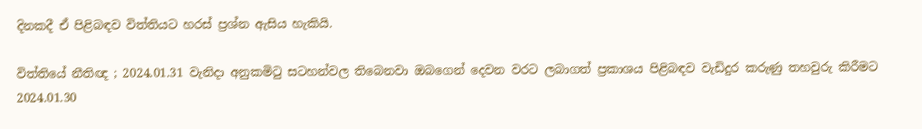දිනකදී ඒ පිළිබඳව විත්තියට හරස් ප්‍රශ්න ඇසිය හැකියි.

විත්තියේ නීතිඥ ; 2024.01.31 වැනිදා අනුකමිටු සටහන්වල තිබෙනවා ඔබගෙන් දෙවන වරට ලබාගත් ප්‍රකාශය පිළිබඳව වැඩිදුර කරුණු තහවුරු කිරීමට 2024.01.30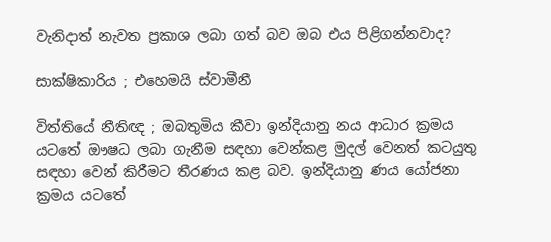වැනිදාත් නැවත ප්‍රකාශ ලබා ගත් බව ඔබ එය පිළිගන්නවාද?

සාක්ෂිකාරිය ; එහෙමයි ස්වාමීනී

විත්තියේ නීතිඥ ; ඔබතුමිය කීවා ඉන්දියානු නය ආධාර ක්‍රමය යටතේ ඖෂධ ලබා ගැනීම සඳහා වෙන්කළ මුදල් වෙනත් කටයුතු සඳහා වෙන් කිරීමට තීරණය කළ බව. ඉන්දියානු ණය යෝජනා ක්‍රමය යටතේ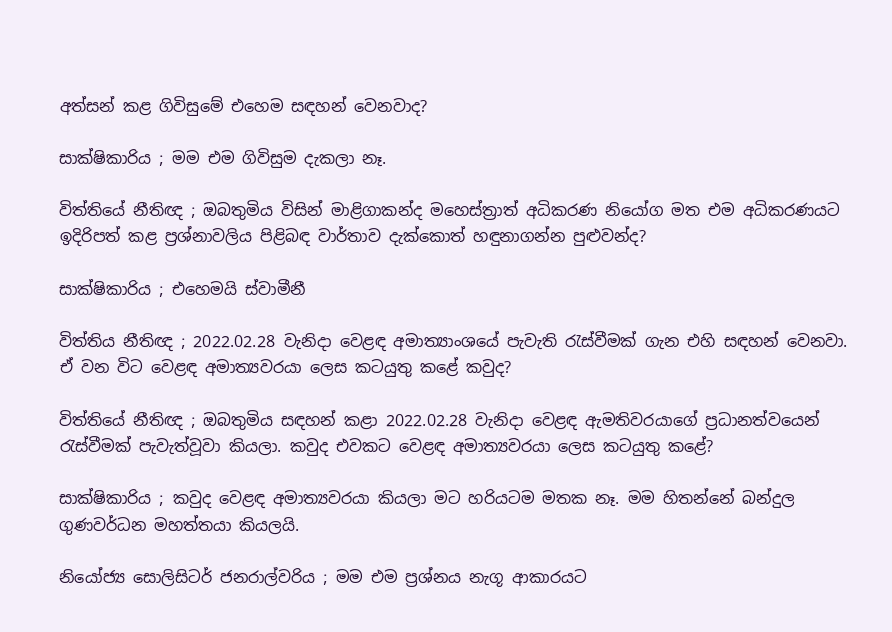අත්සන් කළ ගිවිසුමේ එහෙම සඳහන් වෙනවාද?

සාක්ෂිකාරිය ; මම එම ගිවිසුම දැකලා නෑ.

විත්තියේ නීතිඥ ; ඔබතුමිය විසින් මාළිගාකන්ද මහෙස්ත්‍රාත් අධිකරණ නියෝග මත එම අධිකරණයට ඉදිරිපත් කළ ප්‍රශ්නාවලිය පිළිබඳ වාර්තාව දැක්කොත් හඳුනාගන්න පුළුවන්ද?

සාක්ෂිකාරිය ; එහෙමයි ස්වාමීනී

විත්තිය නීතිඥ ; 2022.02.28 වැනිදා වෙළඳ අමාත්‍යාංශයේ පැවැති රැස්වීමක් ගැන එහි සඳහන් වෙනවා. ඒ වන විට වෙළඳ අමාත්‍යවරයා ලෙස කටයුතු කළේ කවුද?

විත්තියේ නීතිඥ ; ඔබතුමිය සඳහන් කළා 2022.02.28 වැනිදා වෙළඳ ඇමතිවරයාගේ ප්‍රධානත්වයෙන් රැස්වීමක් පැවැත්වූවා කියලා. කවුද එවකට වෙළඳ අමාත්‍යවරයා ලෙස කටයුතු කළේ?

සාක්ෂිකාරිය ; කවුද වෙළඳ අමාත්‍යවරයා කියලා මට හරියටම මතක නෑ. මම හිතන්නේ බන්දුල ගුණවර්ධන මහත්තයා කියලයි.

නියෝජ්‍ය සොලිසිටර් ජනරාල්වරිය ; මම එම ප්‍රශ්නය නැගූ ආකාරයට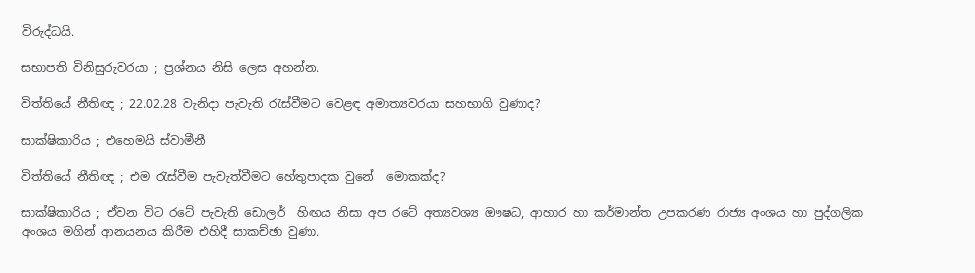විරුද්ධයි.

සභාපති විනිසුරුවරයා ; ප්‍රශ්නය නිසි ලෙස අහන්න.

විත්තියේ නීතිඥ ; 22.02.28 වැනිදා පැවැති රැස්වීමට වෙළඳ අමාත්‍යවරයා සහභාගි වුණාද?

සාක්ෂිකාරිය ; එහෙමයි ස්වාමීනී

විත්තියේ නීතිඥ ; එම රැස්වීම පැවැත්වීමට හේතුපාදක වුනේ  මොකක්ද?

සාක්ෂිකාරිය ; ඒවන විට රටේ පැවැති ඩොලර්  හිඟය නිසා අප රටේ අත්‍යවශ්‍ය ඖෂධ, ආහාර හා කර්මාන්ත උපකරණ රාජ්‍ය අංශය හා පුද්ගලික අංශය මගින් ආනයනය කිරීම එහිදී සාකච්ඡා වුණා.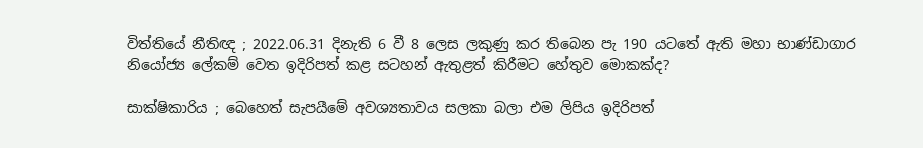විත්තියේ නීතිඥ ; 2022.06.31 දිනැති 6 වී 8 ලෙස ලකුණු කර තිබෙන පැ 190 යටතේ ඇති මහා භාණ්ඩාගාර නියෝජ්‍ය ලේකම් වෙත ඉදිරිපත් කළ සටහන් ඇතුළත් කිරීමට හේතුව මොකක්ද?

සාක්ෂිකාරිය ; බෙහෙත් සැපයීමේ අවශ්‍යතාවය සලකා බලා එම ලිපිය ඉදිරිපත්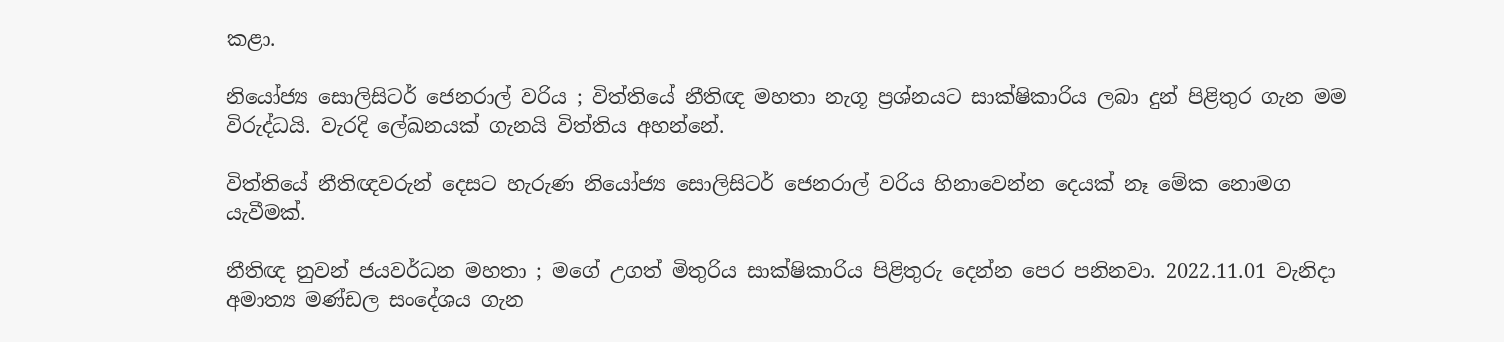කළා.

නියෝජ්‍ය සොලිසිටර් ජෙනරාල් වරිය ; විත්තියේ නීතිඥ මහතා නැගූ ප්‍රශ්නයට සාක්ෂිකාරිය ලබා දුන් පිළිතුර ගැන මම විරුද්ධයි. වැරදි ලේඛනයක් ගැනයි විත්තිය අහන්නේ.

විත්තියේ නීතිඥවරුන් දෙසට හැරුණ නියෝජ්‍ය සොලිසිටර් ජෙනරාල් වරිය හිනාවෙන්න දෙයක් නෑ මේක නොමග යැවීමක්.

නීතිඥ නුවන් ජයවර්ධන මහතා ; මගේ උගත් මිතුරිය සාක්ෂිකාරිය පිළිතුරු දෙන්න පෙර පනිනවා. 2022.11.01 වැනිදා අමාත්‍ය මණ්ඩල සංදේශය ගැන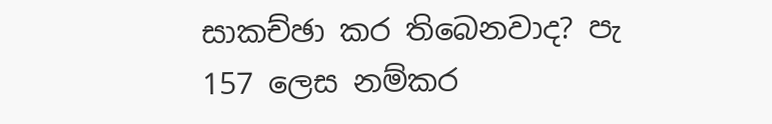සාකච්ඡා කර තිබෙනවාද? පැ 157 ලෙස නම්කර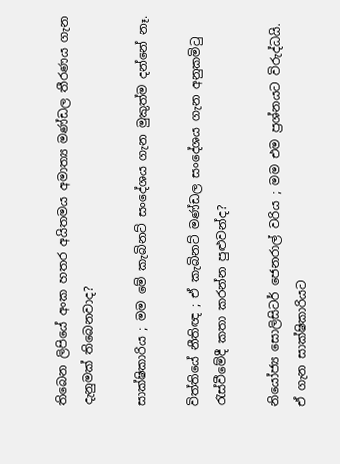තිබෙන ලිපියේ අංක හතර අයිතමය අමාත්‍ය මණ්ඩල තීරණය ගැන දැනුමක් තිබෙනවාද?

සාක්ෂිකාරිය ; මම මේ කැබිනට් සංදේශය ගැන මුකුත්ම දන්නේ නෑ.

විත්තියේ නීතිඥ ; ඒ කැබිනට් මණ්ඩල සංදේශය ගැන අනුකමිටු රැස්වීමේදී කතා කරන්න පුළුවන්ද?

නියෝජ්‍ය සොලිසිටර් ජෙනරාල් වරිය ; මම එම ප්‍රශ්නයට විරුද්ධයි. ඒ ගැන සාක්ෂිකාරියට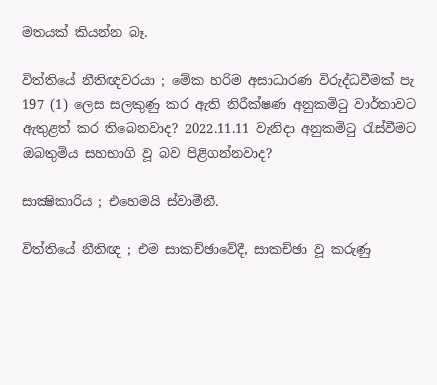මතයක් කියන්න බෑ.

විත්තියේ නීතිඥවරයා ; මේක හරිම අසාධාරණ විරුද්ධවීමක් පැ 197 (1) ලෙස සලකුණු කර ඇති නිරීක්ෂණ අනුකමිටු වාර්තාවට ඇතුළත් කර තිබෙනවාද? 2022.11.11 වැනිදා අනුකමිටු රැස්වීමට  ඔබතුමිය සහභාගි වූ බව පිළිගන්නවාද?

සාක්‍ෂිකාරිය ; එහෙමයි ස්වාමීනී.

විත්තියේ නීතිඥ ; එම සාකච්ඡාවේදී, සාකච්ඡා වූ කරුණු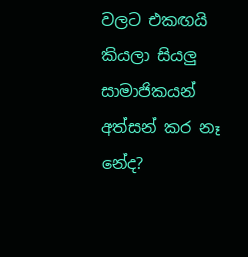වලට එකඟයි කියලා සියලු සාමාජිකයන්  අත්සන් කර නෑ නේද?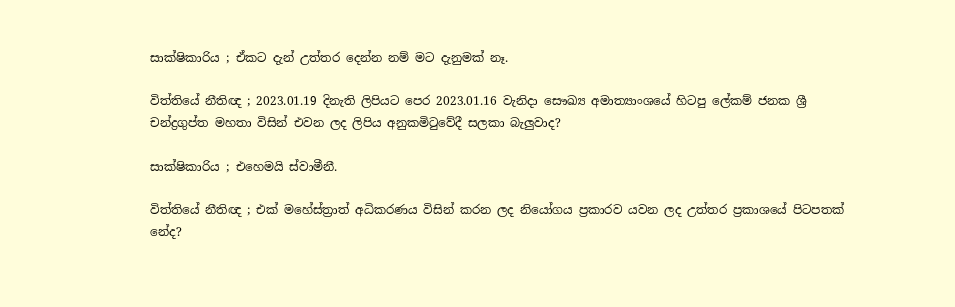සාක්ෂිකාරිය ; ඒකට දැන් උත්තර දෙන්න නම් මට දැනුමක් නෑ.

විත්තියේ නීතිඥ ; 2023.01.19 දිනැති ලිපියට පෙර 2023.01.16 වැනිදා සෞඛ්‍ය අමාත්‍යාංශයේ හිටපු ලේකම් ජනක ශ්‍රී චන්ද්‍රගුප්ත මහතා විසින් එවන ලද ලිපිය අනුකමිටුවේදී සලකා බැලුවාද?

සාක්ෂිකාරිය ; එහෙමයි ස්වාමීනී.

විත්තියේ නීතිඥ ; එක් මහේස්ත්‍රාත් අධිකරණය විසින් කරන ලද නියෝගය ප්‍රකාරව යවන ලද උත්තර ප්‍රකාශයේ පිටපතක් නේද?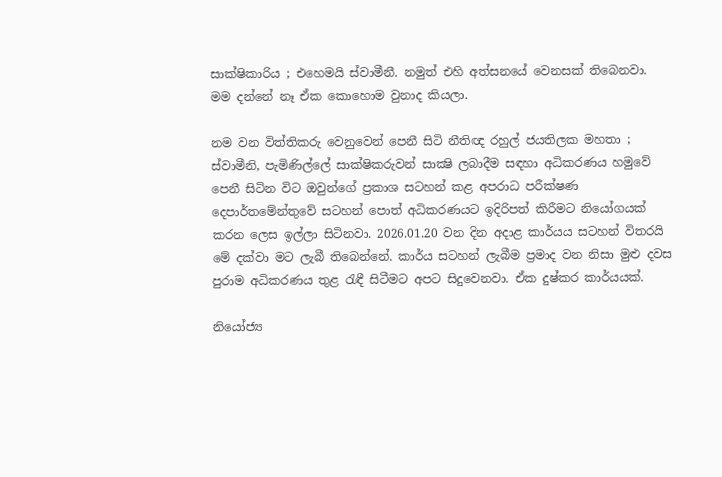සාක්ෂිකාරිය ; එහෙමයි ස්වාමීනී. නමුත් එහි අත්සනයේ වෙනසක් තිබෙනවා. මම දන්නේ නෑ ඒක කොහොම වුනාද කියලා.

නම වන විත්තිකරු වෙනුවෙන් පෙනී සිටි නීතිඥ රහුල් ජයතිලක මහතා ; ස්වාමීනි, පැමිණිල්ලේ සාක්ෂිකරුවන් සාක්‍ෂි ලබාදීම සඳහා අධිකරණය හමුවේ පෙනී සිටින විට ඔවුන්ගේ ප්‍රකාශ සටහන් කළ අපරාධ පරීක්ෂණ දෙපාර්තමේන්තුවේ සටහන් පොත් අධිකරණයට ඉදිරිපත් කිරීමට නියෝගයක් කරන ලෙස ඉල්ලා සිටිනවා. 2026.01.20 වන දින අදාළ කාර්යය සටහන් විතරයි මේ දක්වා මට ලැබී තිබෙන්නේ. කාර්ය සටහන් ලැබීම ප්‍රමාද වන නිසා මුළු දවස පුරාම අධිකරණය තුළ රැඳී සිටීමට අපට සිදුවෙනවා. ඒක දුෂ්කර කාර්යයක්.

නියෝජ්‍ය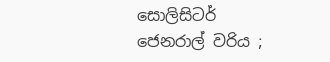සොලිසිටර් ජෙනරාල් වරිය ;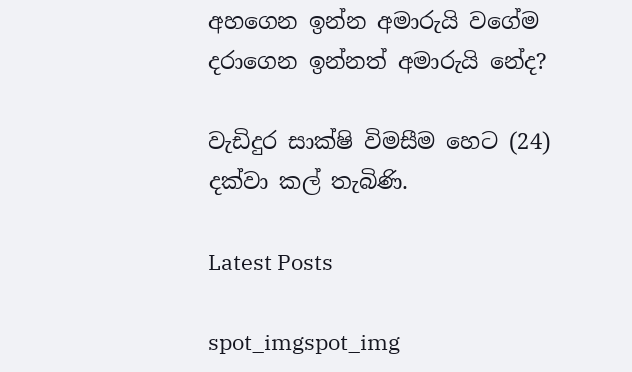අහගෙන ඉන්න අමාරුයි වගේම දරාගෙන ඉන්නත් අමාරුයි නේද?

වැඩිදුර සාක්ෂි විමසීම හෙට (24) දක්වා කල් තැබිණි.

Latest Posts

spot_imgspot_img